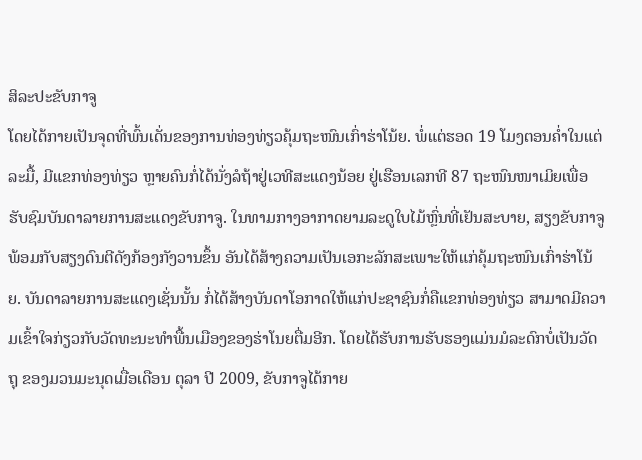ສິລະປະຂັບກາຈູ
ໂດຍໄດ້ກາຍເປັນຈຸດທີ່ພົ້ນເດັ່ນຂອງການທ່ອງທ່ຽວຄຸ້ມຖະໜົນເກົ່າຮ່າໂນ້ຍ. ພໍ່ແຕ່ຮອດ 19 ໂມງຕອນຄ່ຳໃນແຕ່ລະມື້, ມີແຂກທ່ອງທ່ຽວ ຫຼາຍຄົນກໍ່ໄດ້ນັ່ງລໍຖ້າຢູ່ເວທີສະແດງນ້ອຍ ຢູ່ເຮືອນເລກທີ 87 ຖະໜົນໜາເມິຍເພື່ອຮັບຊົມບັນດາລາຍການສະແດງຂັບກາຈູ. ໃນທາມກາງອາກາດຍາມລະດູໃບໄມ້ຫຼົ່ນທີ່ເຢັນສະບາຍ, ສຽງຂັບກາຈູພ້ອມກັບສຽງດົນຕີດັງກ້ອງກັງວານຂຶ້ນ ອັນໄດ້ສ້າງຄວາມເປັນເອກະລັກສະເພາະໃຫ້ແກ່ຄຸ້ມຖະໜົນເກົ່າຮ່າໂນ້ຍ. ບັນດາລາຍການສະແດງເຊັ່ນນັ້ນ ກໍ່ໄດ້ສ້າງບັນດາໂອກາດໃຫ້ແກ່ປະຊາຊົນກໍ່ຄືແຂກທ່ອງທ່ຽວ ສາມາດມີຄວາມເຂົ້າໃຈກ່ຽວກັບວັດທະນະທຳພື້ນເມືອງຂອງຮ່າໂນຍຕື່ມອີກ. ໂດຍໄດ້ຮັບການຮັບຮອງແມ່ນມໍລະດົກບໍ່ເປັນວັດຖຸ ຂອງມວນມະນຸດເມື່ອເດືອນ ຕຸລາ ປີ 2009, ຂັບກາຈູໄດ້ກາຍ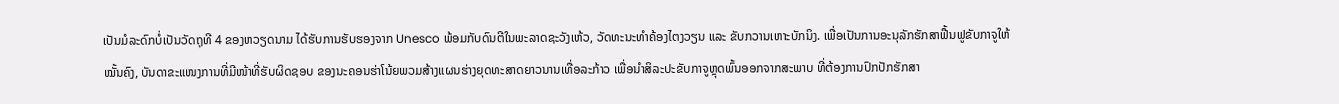ເປັນມໍລະດົກບໍ່ເປັນວັດຖຸທີ 4 ຂອງຫວຽດນາມ ໄດ້ຮັບການຮັບຮອງຈາກ Unesco ພ້ອມກັບດົນຕີໃນພະລາດຊະວັງເຫ້ວ, ວັດທະນະທຳຄ້ອງໄຕງວຽນ ແລະ ຂັບກວານເຫາະບັກນິງ. ເພື່ອເປັນການອະນຸລັກຮັກສາຟື້ນຟູຂັບກາຈູໃຫ້ໝັ້ນຄົງ, ບັນດາຂະແໜງການທີ່ມີໜ້າທີ່ຮັບຜິດຊອບ ຂອງນະຄອນຮ່າໂນ້ຍພວມສ້າງແຜນຮ່າງຍຸດທະສາດຍາວນານເທື່ອລະກ້າວ ເພື່ອນຳສິລະປະຂັບກາຈູຫຼຸດພົ້ນອອກຈາກສະພາບ ທີ່ຕ້ອງການປົກປັກຮັກສາ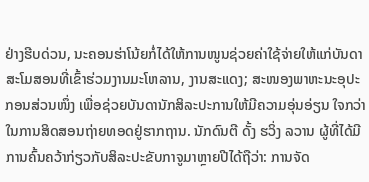ຢ່າງຮີບດ່ວນ, ນະຄອນຮ່າໂນ້ຍກໍ່ໄດ້ໃຫ້ການໜູນຊ່ວຍຄ່າໃຊ້ຈ່າຍໃຫ້ແກ່ບັນດາສະໂມສອນທີ່ເຂົ້າຮ່ວມງານມະໂຫລານ, ງານສະແດງ; ສະໜອງພາຫະນະອຸປະກອນສ່ວນໜຶ່ງ ເພື່ອຊ່ວຍບັນດານັກສິລະປະການໃຫ້ມີຄວາມອຸ່ນອ່ຽນ ໃຈກວ່າໃນການສິດສອນຖ່າຍທອດຢູ່ຮາກຖານ. ນັກດົນຕີ ດັ້ງ ຮວິ່ງ ລວານ ຜູ້ທີ່ໄດ້ມີການຄົ້ນຄວ້າກ່ຽວກັບສິລະປະຂັບກາຈູມາຫຼາຍປີໄດ້ຖືວ່າ: ການຈັດ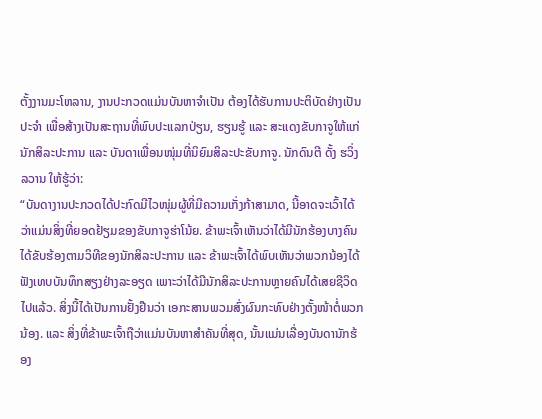ຕັ້ງງານມະໂຫລານ, ງານປະກວດແມ່ນບັນຫາຈຳເປັນ ຕ້ອງໄດ້ຮັບການປະຕິບັດຢ່າງເປັນປະຈຳ ເພື່ອສ້າງເປັນສະຖານທີ່ພົບປະແລກປ່ຽນ, ຮຽນຮູ້ ແລະ ສະແດງຂັບກາຈູໃຫ້ແກ່ນັກສິລະປະການ ແລະ ບັນດາເພື່ອນໜຸ່ມທີ່ນິຍົມສິລະປະຂັບກາຈູ. ນັກດົນຕີ ດັ້ງ ຮວິ່ງ ລວານ ໃຫ້ຮູ້ວ່າ:
“ບັນດາງານປະກວດໄດ້ປະກົດມີໄວໜຸ່ມຜູ້ທີ່ມີຄວາມເກັ່ງກ້າສາມາດ, ນີ້ອາດຈະເວົ້າໄດ້ວ່າແມ່ນສິ່ງທີ່ຍອດຢ້ຽມຂອງຂັບກາຈູຮ່າໂນ້ຍ. ຂ້າພະເຈົ້າເຫັນວ່າໄດ້ມີນັກຮ້ອງບາງຄົນ ໄດ້ຂັບຮ້ອງຕາມວິທີຂອງນັກສິລະປະການ ແລະ ຂ້າພະເຈົ້າໄດ້ພົບເຫັນວ່າພວກນ້ອງໄດ້ຟັງເທບບັນທຶກສຽງຢ່າງລະອຽດ ເພາະວ່າໄດ້ມີນັກສິລະປະການຫຼາຍຄົນໄດ້ເສຍຊີວິດໄປແລ້ວ. ສິ່ງນີ້ໄດ້ເປັນການຢັ້ງຢືນວ່າ ເອກະສານພວມສົ່ງຜົນກະທົບຢ່າງຕັ້ງໜ້າຕໍ່ພວກນ້ອງ. ແລະ ສິ່ງທີ່ຂ້າພະເຈົ້າຖືວ່າແມ່ນບັນຫາສຳຄັນທີ່ສຸດ, ນັ້ນແມ່ນເລື່ອງບັນດານັກຮ້ອງ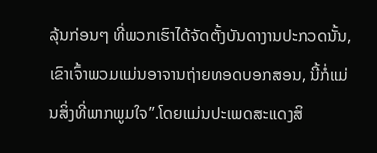ລຸ້ນກ່ອນໆ ທີ່ພວກເຮົາໄດ້ຈັດຕັ້ງບັນດາງານປະກວດນັ້ນ, ເຂົາເຈົ້າພວມແມ່ນອາຈານຖ່າຍທອດບອກສອນ, ນີ້ກໍ່ແມ່ນສິ່ງທີ່ພາກພູມໃຈ”.ໂດຍແມ່ນປະເພດສະແດງສິ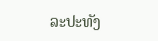ລະປະທັງ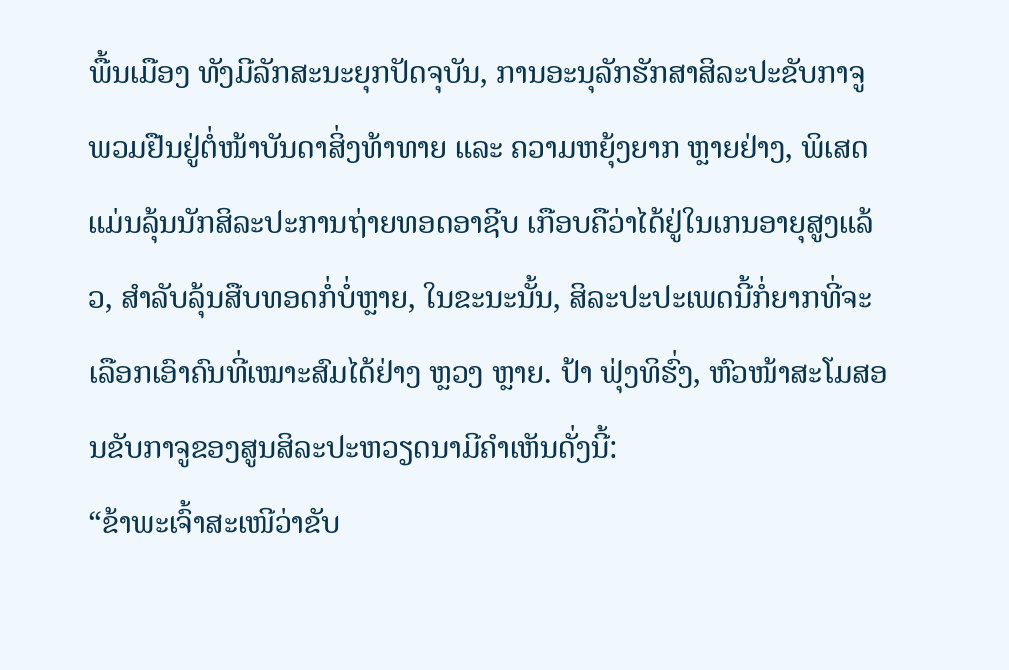ພື້ນເມືອງ ທັງມີລັກສະນະຍຸກປັດຈຸບັນ, ການອະນຸລັກຮັກສາສິລະປະຂັບກາຈູ ພວມຢືນຢູ່ຕໍ່ໜ້າບັນດາສິ່ງທ້າທາຍ ແລະ ຄວາມຫຍຸ້ງຍາກ ຫຼາຍຢ່າງ, ພິເສດແມ່ນລຸ້ນນັກສິລະປະການຖ່າຍທອດອາຊີບ ເກືອບຄືວ່າໄດ້ຢູ່ໃນເກນອາຍຸສູງແລ້ວ, ສຳລັບລຸ້ນສືບທອດກໍ່ບໍ່ຫຼາຍ, ໃນຂະນະນັ້ນ, ສິລະປະປະເພດນີ້ກໍ່ຍາກທີ່ຈະເລືອກເອົາຄົນທີ່ເໝາະສົມໄດ້ຢ່າງ ຫຼວງ ຫຼາຍ. ປ້າ ຟຸ່ງທິຮົ່ງ, ຫົວໜ້າສະໂມສອນຂັບກາຈູຂອງສູນສິລະປະຫວຽດນາມີຄຳເຫັນດັ່ງນີ້:
“ຂ້າພະເຈົ້າສະເໜີວ່າຂັບ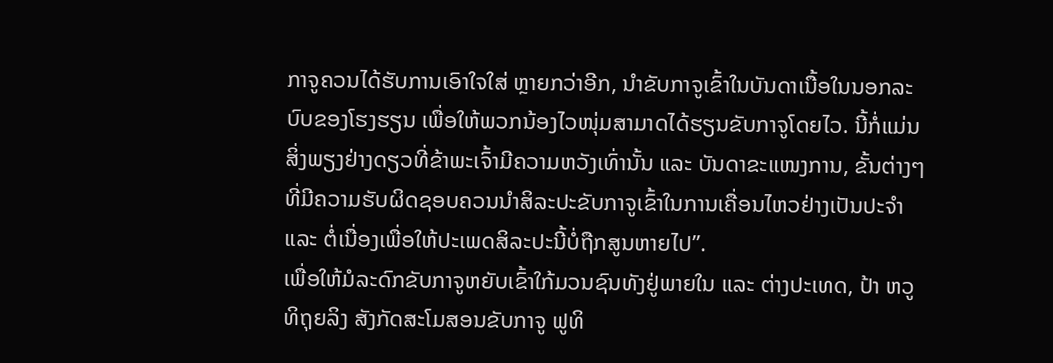ກາຈູຄວນໄດ້ຮັບການເອົາໃຈໃສ່ ຫຼາຍກວ່າອີກ, ນຳຂັບກາຈູເຂົ້າໃນບັນດາເນື້ອໃນນອກລະບົບຂອງໂຮງຮຽນ ເພື່ອໃຫ້ພວກນ້ອງໄວໜຸ່ມສາມາດໄດ້ຮຽນຂັບກາຈູໂດຍໄວ. ນີ້ກໍ່ແມ່ນສິ່ງພຽງຢ່າງດຽວທີ່ຂ້າພະເຈົ້າມີຄວາມຫວັງເທົ່ານັ້ນ ແລະ ບັນດາຂະແໜງການ, ຂັ້ນຕ່າງໆ ທີ່ມີຄວາມຮັບຜິດຊອບຄວນນຳສິລະປະຂັບກາຈູເຂົ້າໃນການເຄື່ອນໄຫວຢ່າງເປັນປະຈຳ ແລະ ຕໍ່ເນື່ອງເພື່ອໃຫ້ປະເພດສິລະປະນີ້ບໍ່ຖືກສູນຫາຍໄປ”.
ເພື່ອໃຫ້ມໍລະດົກຂັບກາຈູຫຍັບເຂົ້າໃກ້ມວນຊົນທັງຢູ່ພາຍໃນ ແລະ ຕ່າງປະເທດ, ປ້າ ຫວູທິຖຸຍລິງ ສັງກັດສະໂມສອນຂັບກາຈູ ຟູທິ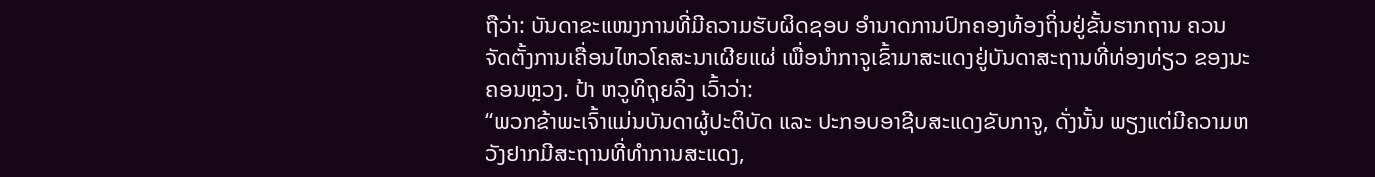ຖືວ່າ: ບັນດາຂະແໜງການທີ່ມີຄວາມຮັບຜິດຊອບ ອຳນາດການປົກຄອງທ້ອງຖິ່ນຢູ່ຂັ້ນຮາກຖານ ຄວນຈັດຕັ້ງການເຄື່ອນໄຫວໂຄສະນາເຜີຍແຜ່ ເພື່ອນຳກາຈູເຂົ້າມາສະແດງຢູ່ບັນດາສະຖານທີ່ທ່ອງທ່ຽວ ຂອງນະຄອນຫຼວງ. ປ້າ ຫວູທິຖຸຍລິງ ເວົ້າວ່າ:
“ພວກຂ້າພະເຈົ້າແມ່ນບັນດາຜູ້ປະຕິບັດ ແລະ ປະກອບອາຊີບສະແດງຂັບກາຈູ, ດັ່ງນັ້ນ ພຽງແຕ່ມີຄວາມຫວັງຢາກມີສະຖານທີ່ທຳການສະແດງ,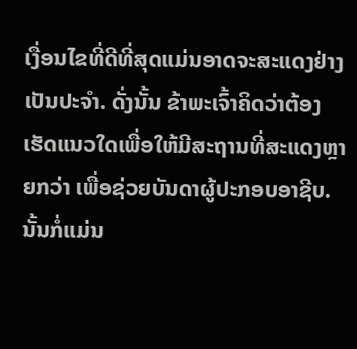ເງື່ອນໄຂທີ່ດີທີ່ສຸດແມ່ນອາດຈະສະແດງຢ່າງເປັນປະຈຳ. ດັ່ງນັ້ນ ຂ້າພະເຈົ້າຄິດວ່າຕ້ອງເຮັດແນວໃດເພື່ອໃຫ້ມີສະຖານທີ່ສະແດງຫຼາຍກວ່າ ເພື່ອຊ່ວຍບັນດາຜູ້ປະກອບອາຊີບ. ນັ້ນກໍ່ແມ່ນ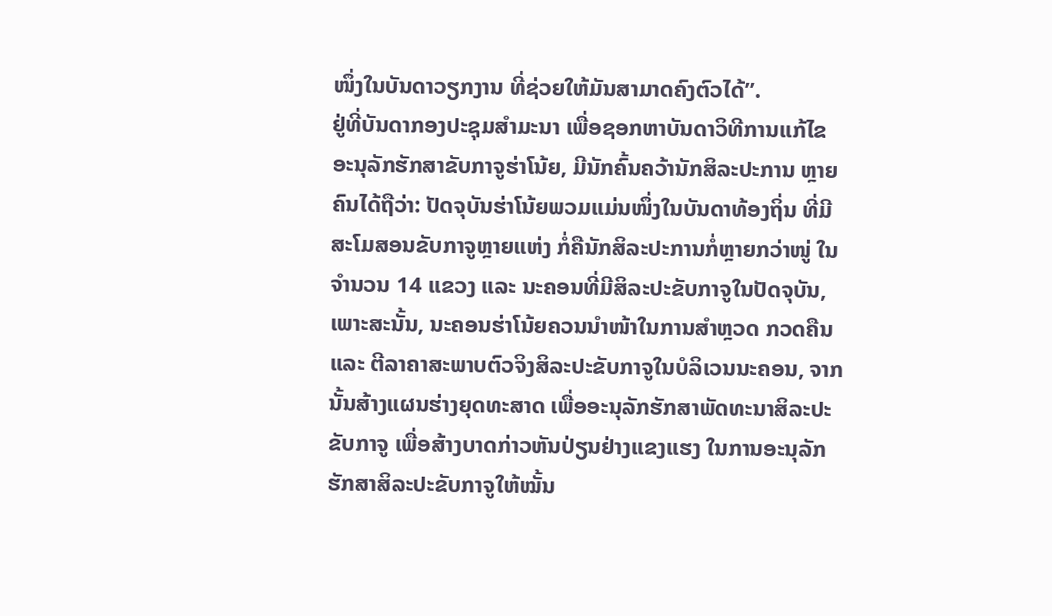ໜຶ່ງໃນບັນດາວຽກງານ ທີ່ຊ່ວຍໃຫ້ມັນສາມາດຄົງຕົວໄດ້”.
ຢູ່ທີ່ບັນດາກອງປະຊຸມສຳມະນາ ເພື່ອຊອກຫາບັນດາວິທີການແກ້ໄຂ ອະນຸລັກຮັກສາຂັບກາຈູຮ່າໂນ້ຍ, ມີນັກຄົ້ນຄວ້ານັກສິລະປະການ ຫຼາຍຄົນໄດ້ຖືວ່າ: ປັດຈຸບັນຮ່າໂນ້ຍພວມແມ່ນໜຶ່ງໃນບັນດາທ້ອງຖິ່ນ ທີ່ມີສະໂມສອນຂັບກາຈູຫຼາຍແຫ່ງ ກໍ່ຄືນັກສິລະປະການກໍ່ຫຼາຍກວ່າໜູ່ ໃນຈຳນວນ 14 ແຂວງ ແລະ ນະຄອນທີ່ມີສິລະປະຂັບກາຈູໃນປັດຈຸບັນ, ເພາະສະນັ້ນ, ນະຄອນຮ່າໂນ້ຍຄວນນຳໜ້າໃນການສຳຫຼວດ ກວດຄືນ ແລະ ຕີລາຄາສະພາບຕົວຈິງສິລະປະຂັບກາຈູໃນບໍລິເວນນະຄອນ, ຈາກນັ້ນສ້າງແຜນຮ່າງຍຸດທະສາດ ເພື່ອອະນຸລັກຮັກສາພັດທະນາສິລະປະຂັບກາຈູ ເພື່ອສ້າງບາດກ່າວຫັນປ່ຽນຢ່າງແຂງແຮງ ໃນການອະນຸລັກຮັກສາສິລະປະຂັບກາຈູໃຫ້ໝັ້ນ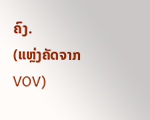ຄົງ.
(ແຫຼ່ງຄັດຈາກ VOV)